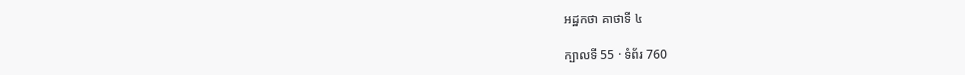អដ្ឋកថា គាថាទី ៤

ក្បាលទី 55 · ទំព័រ 760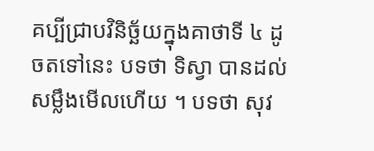គប្បីជ្រាបវិនិច្ឆ័យក្នុងគាថាទី ៤ ដូចតទៅនេះ បទថា ទិស្វា បានដល់ សម្លឹងមើលហើយ ។ បទថា សុវ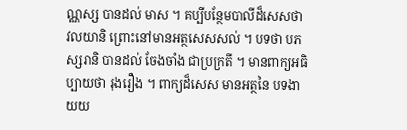ណ្ណស្ស បានដល់ មាស ។ គប្បីបន្ថែមបាលីដ៏សេសថា វលយានិ ព្រោះនៅមានអត្ថសេសសល់ ។ បទថា បភស្សរានិ បានដល់ ចែងចាំង ជាប្រក្រតី ។ មានពាក្យអធិប្បាយថា រុងរឿង ។ ពាក្យដ៏សេស មានអត្ថនៃ បទងាយយ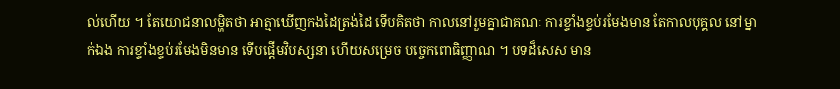ល់ហើយ ។ តែយោជនាលម្ហិតថា អាត្មាឃើញកងដៃត្រង់ដៃ ទើបគិតថា កាលនៅរួមគ្នាជាគណៈ ការខ្ទាំងខ្ទប់រមែងមាន តែកាលបុគ្គល នៅម្នាក់ឯង ការខ្ទាំងខ្ទប់រមែងមិនមាន ទើបផ្តើមវិបស្សនា ហើយសម្រេច បច្ចេកពោធិញ្ញាណ ។ បទដ៏សេស មាន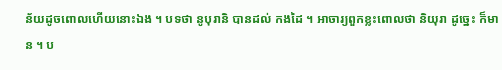ន័យដូចពោលហើយនោះឯង ។ បទថា នូបុរានិ បានដល់ កងដៃ ។ អាចារ្យពួកខ្លះពោលថា និយុរា ដូច្នេះ ក៏មាន ។ ប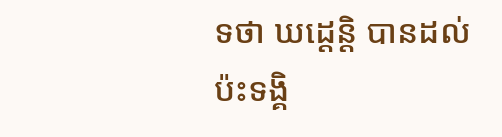ទថា ឃដ្តេន្តិ បានដល់ ប៉ះទង្គិ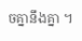ចគ្នានឹងគ្នា ។